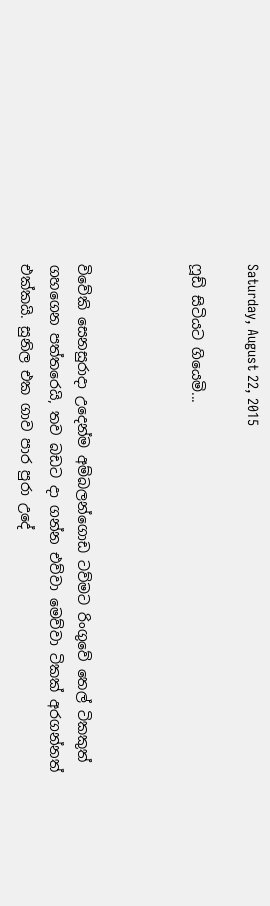Saturday, August 22, 2015

ෆූඩ් සිටියට ගියෙමි...



විවේකි සෙනසුරාදා උදෙන්ම අම්බලන්ගොඩ ටව්මට රිංගුවේ තෙල් ටිකකුත් ගහගෙන පත්තරෙයි, තව බඩට දා ගන්න එව්වා මෙව්වා ටිකක් අරගන්නත් එක්කයි. සුනිල එක ගාව පාර පුරා උදේ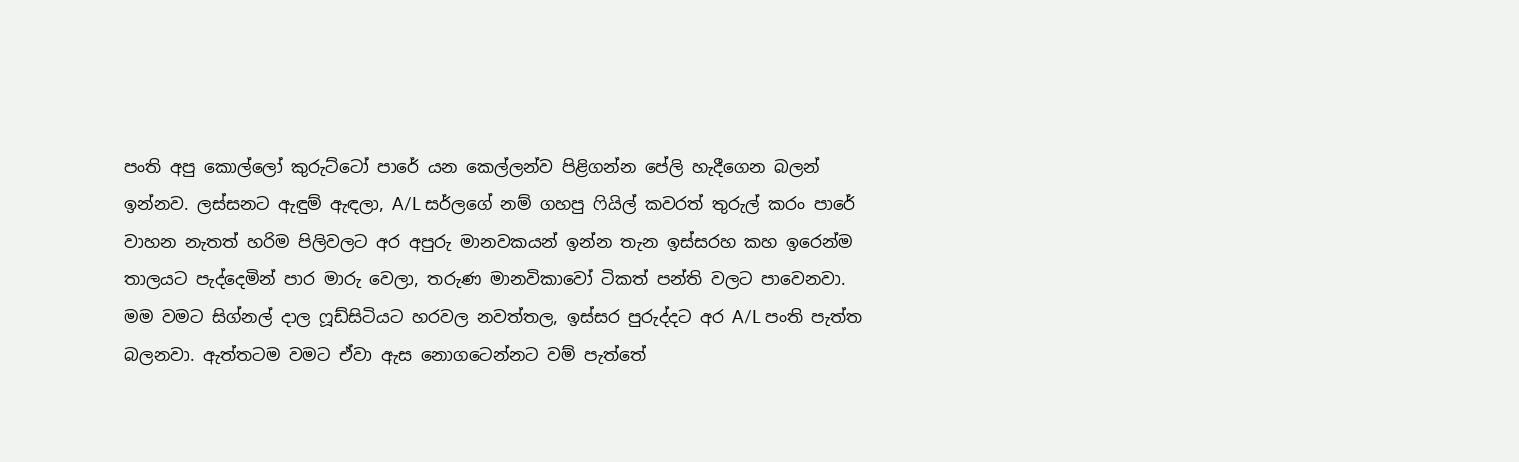පංති අපු කොල්ලෝ කුරුට්ටෝ පාරේ යන කෙල්ලන්ව පිළිගන්න පේලි හැදීගෙන බලන් ඉන්නව. ලස්සනට ඇඳුම් ඇඳලා, A/L සර්ලගේ නම් ගහපු ෆියිල් කවරත් තුරුල් කරං පාරේ වාහන නැතත් හරිම පිලිවලට අර අපුරු මානවකයන් ඉන්න තැන ඉස්සරහ කහ ඉරෙන්ම තාලයට පැද්දෙමින් පාර මාරු වෙලා, තරුණ මානවිකාවෝ ටිකත් පන්ති වලට පාවෙනවා. මම වමට සිග්නල් දාල ෆූඩ්සිටියට හරවල නවත්තල, ඉස්සර පුරුද්දට අර A/L පංති පැත්ත බලනවා. ඇත්තටම වමට ඒවා ඇස නොගටෙන්නට වම් පැත්තේ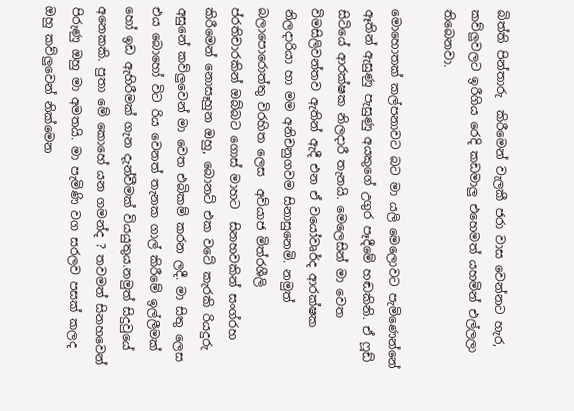බිත්ති පින්තාරු  කිරීමෙන් වැලකී ජරා වාස වෙන්නට හැර, කව්ලුවලට ඉරීගිය රෙදි කඩමාලු එහෙමත් යහමින් එල්ලලා තිබෙනවා.

මොහොතක් කල්පනාවට බට මා යලි මෙලොවට පැමිණෙන්නේ ඈතින් ඇසුණු පැසුණු අයකුගේ උගුර පෑදීමේ හඬකිනි. ඒ ෆූඩ් සිටියේ ආරක්ෂක නිලදාරී තැනයි. මෙලෙසින් මා වෙත විමසිලිවන්තව ඇතින් ඇදී එන ඒ වයෝවෘර්ද ආරක්ෂක නිලදාරියා හා මම අනිචනුගවම සිනාසුනෙමි. නමුත් බලාපොරොත්තු විරහිත ලෙස  අව්යාජ මිත්රශීලි ප්රතිචාරකින් ඔබ්බට ගොස් මාහට  සිනහවකින් සංග්රහ කිරීමෙන් නොසෑහුන ඔහු, බොනට් එක වටේ කැරකි රියදුරු අසුනේ කව්ලුවෙන් මා වෙත එබිකම් කරන ලදී. මා සිතු ලෙස එය බොහෝ විට රිය වෙනත් තැනක ගාල් කිරීමේ ඉල්ලීමක් හෝ ඉඩ ඇහිරීමක් ගැන දැන්වීමක් වියයුතුය.නමුත් සිදුවුයේ අනෙකකි. පුතා මේ කොහේ යන ගමන්ද ? තවමත් සිනහවෙන් පිරුණු ඔහු මා අමතයි. මා පැමිණි වග සරලව පසක් කලද ඔහු කව්ලුවෙන් නික්මෙන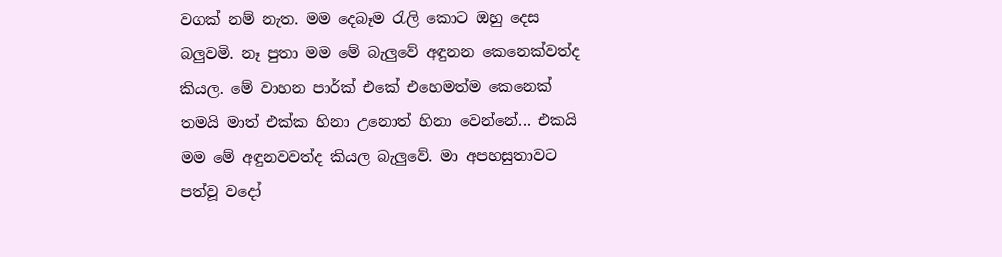වගක් නම් නැත. මම දෙබෑම රැලි කොට ඔහු දෙස බලුවමි. නෑ පුතා මම මේ බැලුවේ අඳුනන කෙනෙක්වත්ද කියල. මේ වාහන පාර්ක් එකේ එහෙමත්ම කෙනෙක් තමයි මාත් එක්ක හිනා උනොත් හිනා වෙන්නේ... එකයි මම මේ අඳුනවවත්ද කියල බැලුවේ. මා අපහසුතාවට පත්වූ වදෝ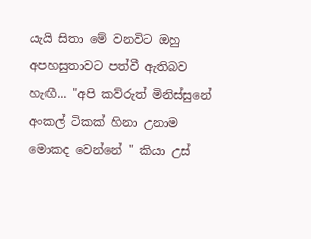යැයි සිතා මේ වනවිට ඔහු අපහසුතාවට පත්වී ඇතිබව හැඟී... "අපි කව්රුත් මිනිස්සුනේ අංකල් ටිකක් හිනා උනාම මොකද වෙන්නේ " කියා උස්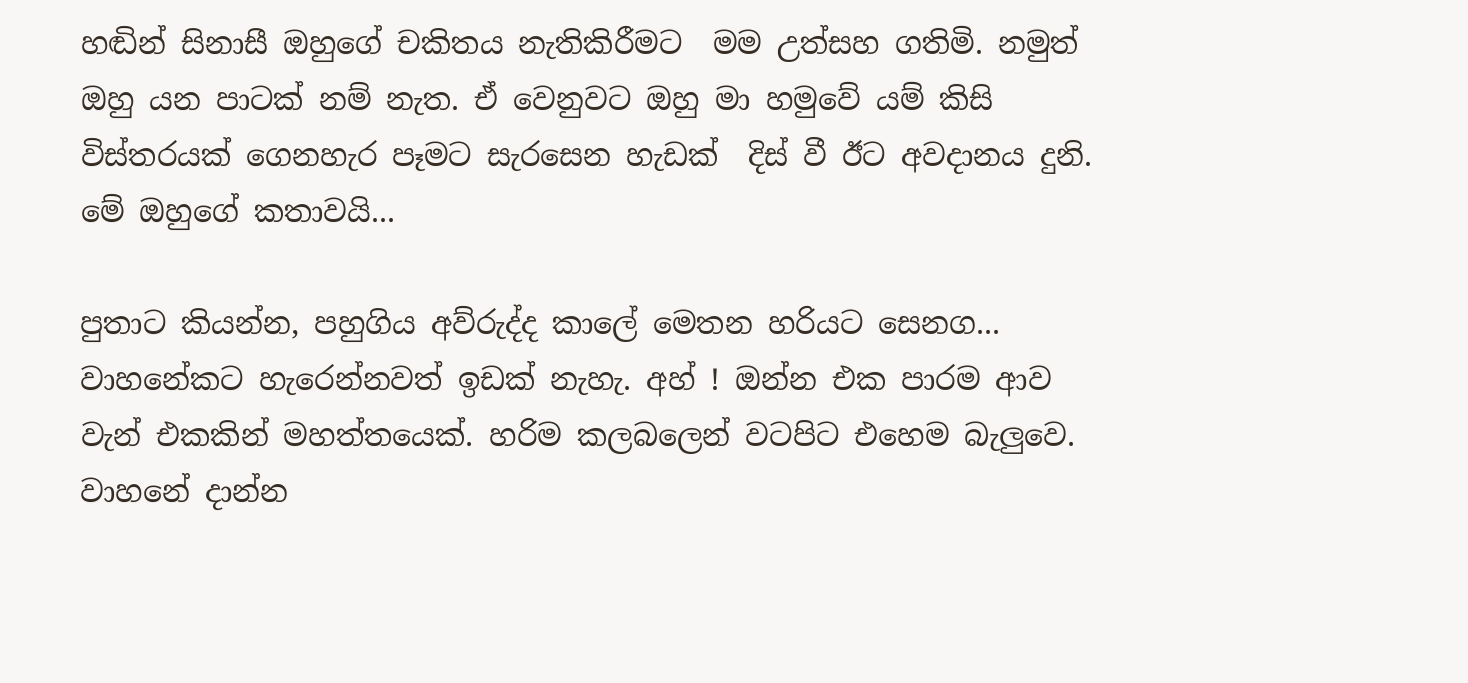හඬින් සිනාසී ඔහුගේ චකිතය නැතිකිරීමට  මම උත්සහ ගතිමි. නමුත් ඔහු යන පාටක් නම් නැත. ඒ වෙනුවට ඔහු මා හමුවේ යම් කිසි විස්තරයක් ගෙනහැර පෑමට සැරසෙන හැඩක්  දිස් වී ඊට අවදානය දුනි. මේ ඔහුගේ කතාවයි...

පුතාට කියන්න, පහුගිය අව්රුද්ද කාලේ මෙතන හරියට සෙනග... වාහනේකට හැරෙන්නවත් ඉඩක් නැහැ. අහ් ! ඔන්න එක පාරම ආව වැන් එකකින් මහත්තයෙක්. හරිම කලබලෙන් වටපිට එහෙම බැලුවෙ. වාහනේ දාන්න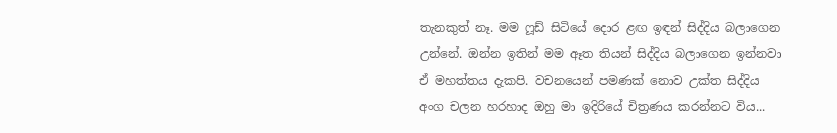තැනකුත් නෑ. මම ෆූඩ් සිටියේ දොර ළඟ ඉඳන් සිද්දිය බලාගෙන උන්නේ. ඔන්න ඉතින් මම ඈත තියන් සිද්දිය බලාගෙන ඉන්නවා ඒ මහත්තය දැකපි. වචනයෙන් පමණක් නොව උක්ත සිද්දිය අංග චලන හරහාද ඔහු මා ඉදිරියේ චිත්‍රණය කරන්නට විය...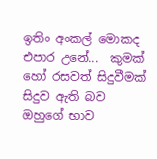ඉතිං අංකල් මොකද එපාර උනේ...  කුමක් හෝ රසවත් සිදුවීමක් සිදුව ඇති බව ඔහුගේ භාව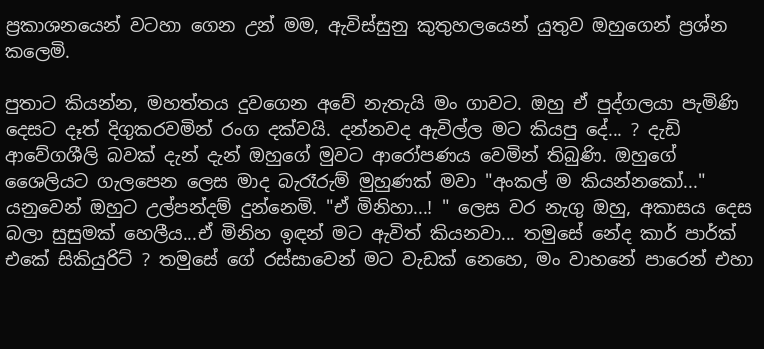ප්‍රකාශනයෙන් වටහා ගෙන උන් මම, ඇවිස්සුනු කුතුහලයෙන් යුතුව ඔහුගෙන් ප්‍රශ්න කලෙමි.

පුතාට කියන්න, මහත්තය දුවගෙන අවේ නැතැයි මං ගාවට. ඔහු ඒ පුද්ගලයා පැමිණි දෙසට දෑත් දිගුකරවමින් රංග දක්වයි. දන්නවද ඇවිල්ල මට කියපු දේ... ? දැඩි ආවේගශීලි බවක් දැන් දැන් ඔහුගේ මුවට ආරෝපණය වෙමින් තිබුණි. ඔහුගේ ශෛලියට ගැලපෙන ලෙස මාද බැරෑරුම් මුහුණක් මවා "අංකල් ම කියන්නකෝ..." යනුවෙන් ඔහුට උල්පන්දම් දුන්නෙමි. "ඒ මිනිහා...! " ලෙස වර නැගු ඔහු, අකාසය දෙස බලා සුසුමක් හෙලීය...ඒ මිනිහ ඉඳන් මට ඇවිත් කියනවා... තමුසේ නේද කාර් පාර්ක් එකේ සිකියුරිට් ? තමුසේ ගේ රස්සාවෙන් මට වැඩක් නෙහෙ, මං වාහනේ පාරෙන් එහා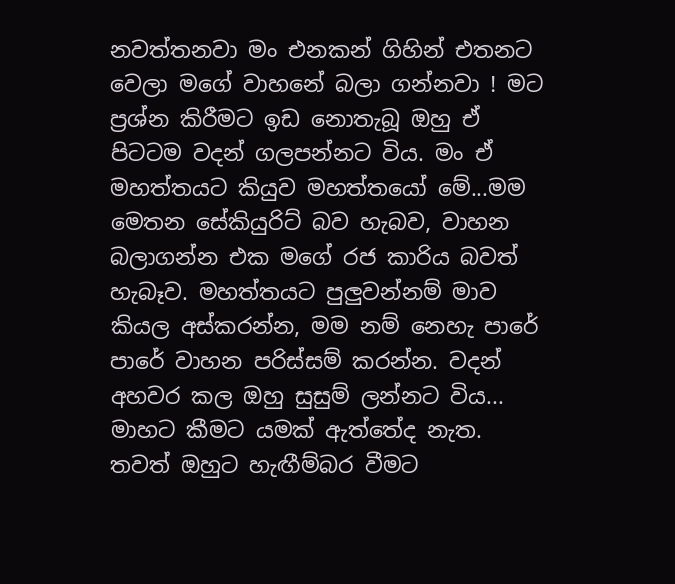නවත්තනවා මං එනකන් ගිහින් එතනට වෙලා මගේ වාහනේ බලා ගන්නවා ! මට ප්‍රශ්න කිරීමට ඉඩ නොතැබූ ඔහු ඒ පිටටම වදන් ගලපන්නට විය. මං ඒ මහත්තයට කියුව මහත්තයෝ මේ...මම මෙතන සේකියුරිට් බව හැබව, වාහන බලාගන්න එක මගේ රජ කාරිය බවත් හැබෑව. මහත්තයට පුලුවන්නම් මාව කියල අස්කරන්න, මම නම් නෙහැ පාරේ පාරේ වාහන පරිස්සම් කරන්න. වදන් අහවර කල ඔහු සුසුම් ලන්නට විය... මාහට කීමට යමක් ඇත්තේද නැත. තවත් ඔහුට හැඟීම්බර වීමට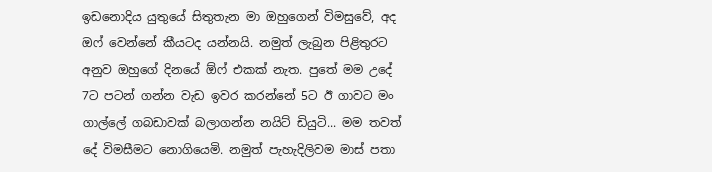ඉඩනොදිය යුතුයේ සිතුතැන මා ඔහුගෙන් විමසුවේ, අද ඔෆ් වෙන්නේ කීයටද යන්නයි. නමුත් ලැබුන පිළිතුරට අනුව ඔහුගේ දිනයේ ඕෆ් එකක් නැත. පුතේ මම උදේ 7ට පටන් ගන්න වැඩ ඉවර කරන්නේ 5ට ඊ ගාවට මං ගාල්ලේ ගබඩාවක් බලාගන්න නයිට් ඩියුටි... මම තවත් දේ විමසීමට නොගියෙමි. නමුත් පැහැදිලිවම මාස් පතා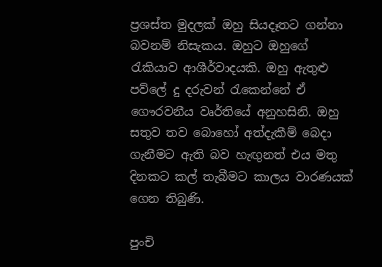ප්‍රශස්ත මුදලක් ඔහු සියදෑතට ගන්නා බවනම් නිසැකය. ඔහුට ඔහුගේ රැකියාව ආශීර්වාදයකි. ඔහු ඇතුළු පව්ලේ දු දරුවන් රැකෙන්නේ ඒ ගෞරවනීය වෘර්තියේ අනුහසිනි. ඔහු සතුව තව බොහෝ අත්දැකීම් බෙදා ගැනීමට ඇති බව හැඟුනත් එය මතු දිනකට කල් තැබීමට කාලය වාරණයක් ගෙන තිබුණි.

පුංචි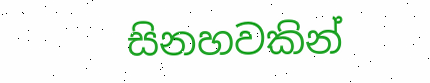සිනහවකින්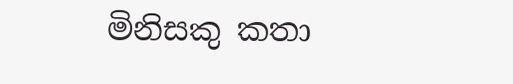මිනිසකු කතා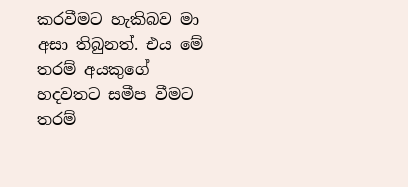කරවීමට හැකිබව මා අසා තිබුනත්. එය මේ තරම් අයකුගේ හදවතට සමීප වීමට තරම්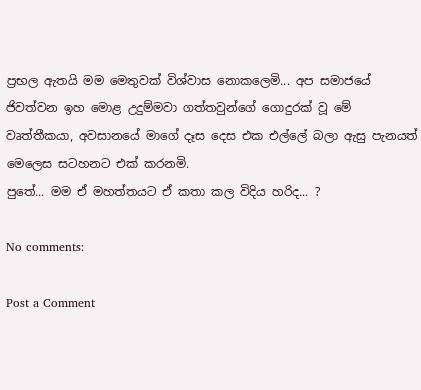ප්‍රභල ඇතයි මම මෙතුවක් විශ්වාස නොකලෙමි... අප සමාජයේ ජිවත්වන ඉහ මොළ උදුම්මවා ගත්තවුන්ගේ ගොදුරක් වූ මේ වෘත්තීකයා, අවසානයේ මාගේ දෑස දෙස එක එල්ලේ බලා ඇසු පැනයත් මෙලෙස සටහනට එක් කරනමි.
පුතේ... මම ඒ මහත්තයට ඒ කතා කල විදිය හරිද... ?

No comments:

Post a Comment